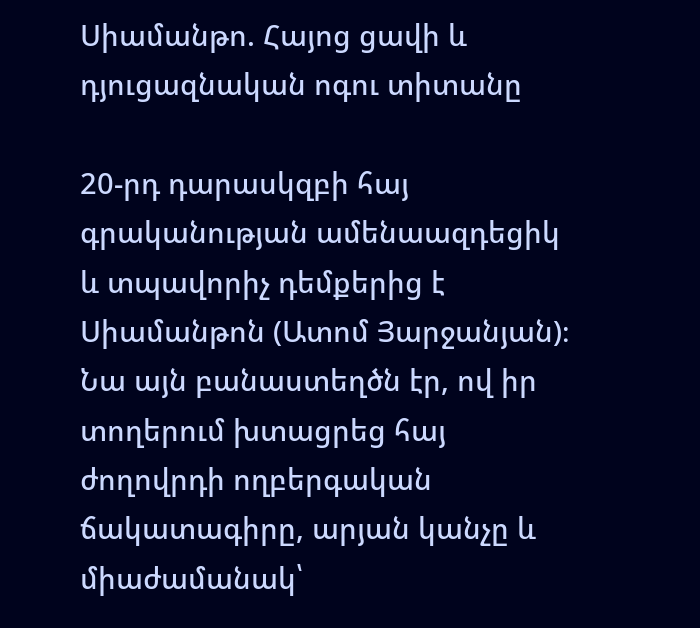Սիամանթո. Հայոց ցավի և դյուցազնական ոգու տիտանը

20-րդ դարասկզբի հայ գրականության ամենաազդեցիկ և տպավորիչ դեմքերից է Սիամանթոն (Ատոմ Յարջանյան)։ Նա այն բանաստեղծն էր, ով իր տողերում խտացրեց հայ ժողովրդի ողբերգական ճակատագիրը, արյան կանչը և միաժամանակ՝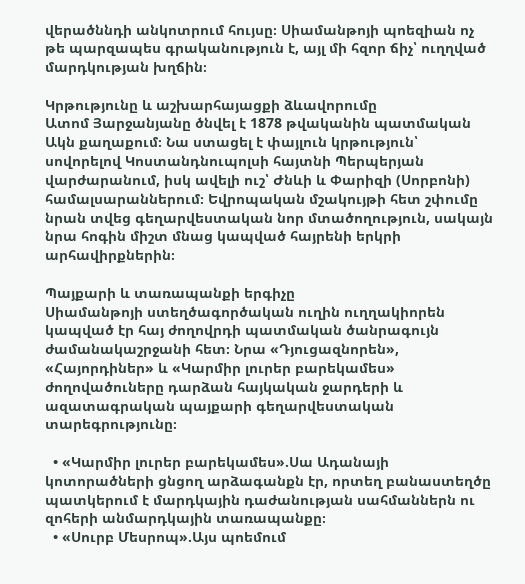վերածննդի անկոտրում հույսը։ Սիամանթոյի պոեզիան ոչ թե պարզապես գրականություն է, այլ մի հզոր ճիչ՝ ուղղված մարդկության խղճին։

Կրթությունը և աշխարհայացքի ձևավորումը
Ատոմ Յարջանյանը ծնվել է 1878 թվականին պատմական Ակն քաղաքում։ Նա ստացել է փայլուն կրթություն՝ սովորելով Կոստանդնուպոլսի հայտնի Պերպերյան վարժարանում, իսկ ավելի ուշ՝ Ժնևի և Փարիզի (Սորբոնի) համալսարաններում։ Եվրոպական մշակույթի հետ շփումը նրան տվեց գեղարվեստական նոր մտածողություն, սակայն նրա հոգին միշտ մնաց կապված հայրենի երկրի արհավիրքներին։

Պայքարի և տառապանքի երգիչը
Սիամանթոյի ստեղծագործական ուղին ուղղակիորեն կապված էր հայ ժողովրդի պատմական ծանրագույն ժամանակաշրջանի հետ։ Նրա «Դյուցազնորեն», «Հայորդիներ» և «Կարմիր լուրեր բարեկամես» ժողովածուները դարձան հայկական ջարդերի և ազատագրական պայքարի գեղարվեստական տարեգրությունը։

  • «Կարմիր լուրեր բարեկամես».Սա Ադանայի կոտորածների ցնցող արձագանքն էր, որտեղ բանաստեղծը պատկերում է մարդկային դաժանության սահմաններն ու զոհերի անմարդկային տառապանքը։
  • «Սուրբ Մեսրոպ».Այս պոեմում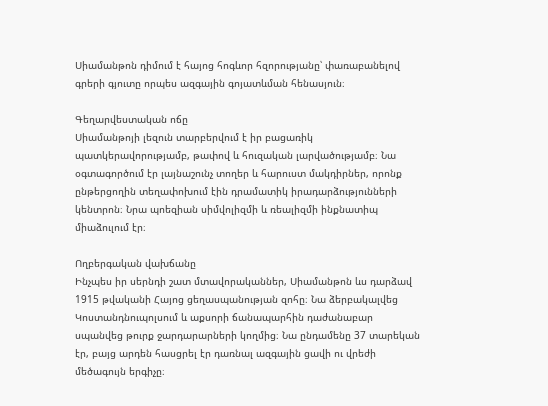Սիամանթոն դիմում է հայոց հոգևոր հզորությանը՝ փառաբանելով գրերի գյուտը որպես ազգային գոյատևման հենասյուն։

Գեղարվեստական ոճը
Սիամանթոյի լեզուն տարբերվում է իր բացառիկ պատկերավորությամբ, թափով և հուզական լարվածությամբ։ Նա օգտագործում էր լայնաշունչ տողեր և հարուստ մակդիրներ, որոնք ընթերցողին տեղափոխում էին դրամատիկ իրադարձությունների կենտրոն։ Նրա պոեզիան սիմվոլիզմի և ռեալիզմի ինքնատիպ միաձուլում էր։

Ողբերգական վախճանը
Ինչպես իր սերնդի շատ մտավորականներ, Սիամանթոն ևս դարձավ 1915 թվականի Հայոց ցեղասպանության զոհը։ Նա ձերբակալվեց Կոստանդնուպոլսում և աքսորի ճանապարհին դաժանաբար սպանվեց թուրք ջարդարարների կողմից։ Նա ընդամենը 37 տարեկան էր, բայց արդեն հասցրել էր դառնալ ազգային ցավի ու վրեժի մեծագույն երգիչը։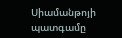Սիամանթոյի պատգամը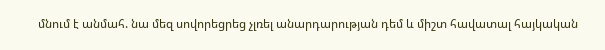մնում է անմահ. նա մեզ սովորեցրեց չլռել անարդարության դեմ և միշտ հավատալ հայկական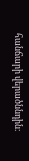հանճարի վերածննդին։